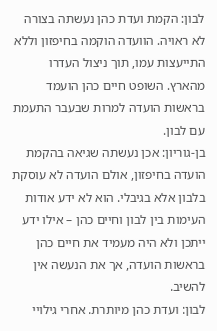לבון: הקמת ועדת כהן נעשתה בצורה לא ראויה. הוועדה הוקמה בחיפזון וללא התייעצות עמו, תוך ניצול העדרו מהארץ. השופט חיים כהן הועמד בראשות הועדה למרות שבעבר התעמת עם לבון.
בן-גוריון: אכן נעשתה שגיאה בהקמת הועדה בחיפזון, אולם הועדה לא עוסקת בלבון אלא בגיבלי. הוא לא ידע אודות העימות בין לבון וחיים כהן – אילו ידע ייתכן ולא היה מעמיד את חיים כהן בראשות הועדה, אך את הנעשה אין להשיב.
לבון: ועדת כהן מיותרת. אחרי גילויי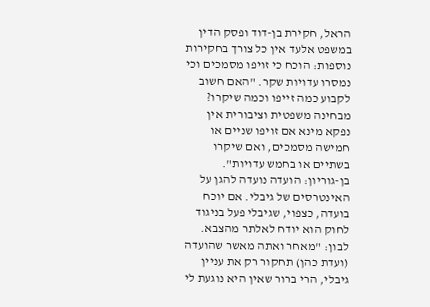הראל, חקירת בן-דוד ופסק הדין במשפט אלעד אין כל צורך בחקירות נוספות: הוכח כי זויפו מסמכים וכי נמסרו עדויות שקר. "האם חשוב לקבוע כמה זייפו וכמה שיקרו? מבחינה משפטית וציבורית אין נפקא מינא אם זויפו שניים או חמישה מסמכים, ואם שיקרו בשתיים או בחמש עדויות".
בן-גוריון: הועדה נועדה להגן על האינטרסים של גיבלי. אם יוכח בועדה, כצפוי, שגיבלי פעל בניגוד לחוק הוא יודח לאלתר מהצבא.
לבון: "מאחר ואתה מאשר שהועדה (ועדת כהן) תחקור רק את עניין גיבלי, הרי ברור שאין היא נוגעת לי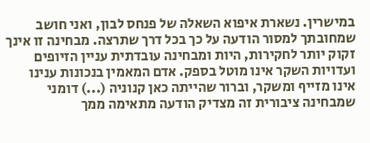במישרין. נשארת איפוא השאלה של פנחס לבון, ואני חושב שמחובתך למסור הודעה על כך בכל דרך שתרצה. מבחינה זו אינך זקוק יותר לחקירות, היות ומבחינה עובדתית עניין הזיופים ועדויות השקר אינו מוטל בספק. אדם המאמין בנכונות ענינו אינו מזייף ומשקר, וברור שהייתה כאן קנוניה (...) דומני שמבחינה ציבורית זה מצדיק הודעה מתאימה ממך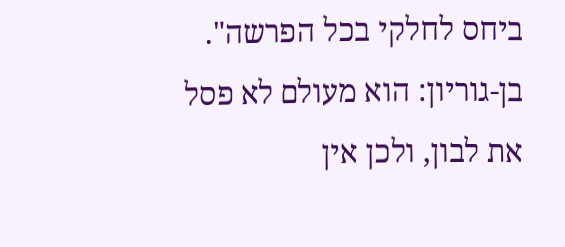ביחס לחלקי בכל הפרשה".
בן-גוריון: הוא מעולם לא פסל את לבון, ולכן אין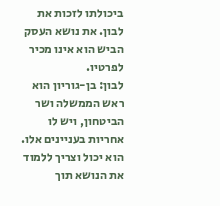ביכולתו לזכות את לבון. את נושא העסק הביש הוא אינו מכיר לפרטיו.
לבון: בן-גוריון הוא ראש הממשלה ושר הביטחון, ויש לו אחריות בעניינים אלו. הוא יכול וצריך ללמוד את הנושא תוך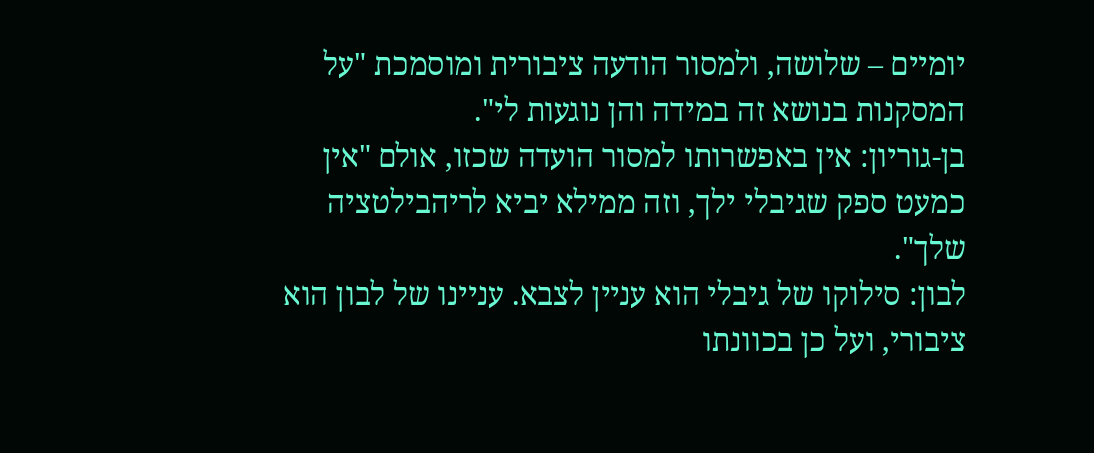יומיים – שלושה, ולמסור הודעה ציבורית ומוסמכת "על המסקנות בנושא זה במידה והן נוגעות לי".
בן-גוריון: אין באפשרותו למסור הועדה שכזו, אולם "אין כמעט ספק שגיבלי ילך, וזה ממילא יביא לריהבילטציה שלך".
לבון: סילוקו של גיבלי הוא עניין לצבא. עניינו של לבון הוא ציבורי, ועל כן בכוונתו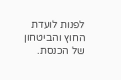לפנות לועדת החוץ והביטחון של הכנסת.